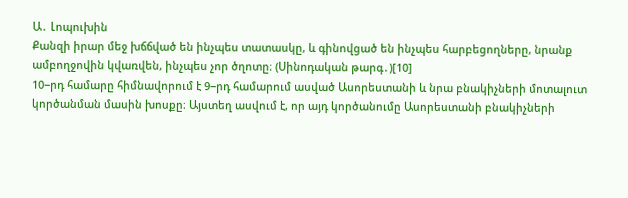Ա․ Լոպուխին
Քանզի իրար մեջ խճճված են ինչպես տատասկը, և գինովցած են ինչպես հարբեցողները, նրանք ամբողջովին կվառվեն, ինչպես չոր ծղոտը։ (Սինոդական թարգ․)[10]
10−րդ համարը հիմնավորում է 9−րդ համարում ասված Ասորեստանի և նրա բնակիչների մոտալուտ կործանման մասին խոսքը։ Այստեղ ասվում է, որ այդ կործանումը Ասորեստանի բնակիչների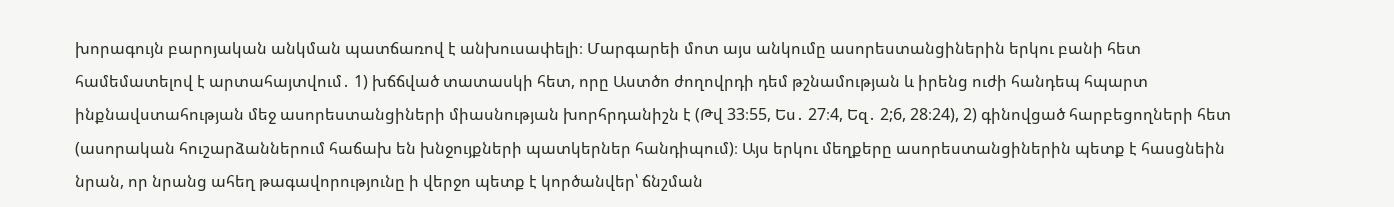խորագույն բարոյական անկման պատճառով է անխուսափելի։ Մարգարեի մոտ այս անկումը ասորեստանցիներին երկու բանի հետ համեմատելով է արտահայտվում․ 1) խճճված տատասկի հետ, որը Աստծո ժողովրդի դեմ թշնամության և իրենց ուժի հանդեպ հպարտ ինքնավստահության մեջ ասորեստանցիների միասնության խորհրդանիշն է (Թվ 33։55, Ես․ 27։4, Եզ․ 2;6, 28։24), 2) գինովցած հարբեցողների հետ (ասորական հուշարձաններում հաճախ են խնջույքների պատկերներ հանդիպում)։ Այս երկու մեղքերը ասորեստանցիներին պետք է հասցնեին նրան, որ նրանց ահեղ թագավորությունը ի վերջո պետք է կործանվեր՝ ճնշման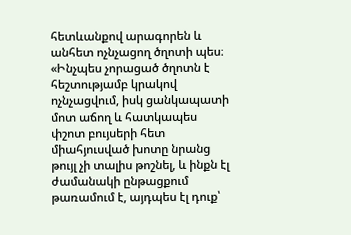հետևանքով արագորեն և անհետ ոչնչացող ծղոտի պես։ «Ինչպես չորացած ծղոտն է հեշտությամբ կրակով ոչնչացվում, իսկ ցանկապատի մոտ աճող և հատկապես փշոտ բույսերի հետ միահյուսված խոտը նրանց թույլ չի տալիս թոշնել, և ինքն էլ ժամանակի ընթացքում թառամում է, այդպես էլ դուք՝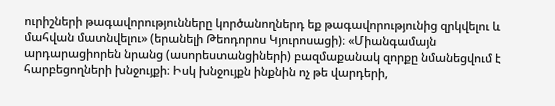ուրիշների թագավորությունները կործանողներդ եք թագավորությունից զրկվելու և մահվան մատնվելու» (երանելի Թեոդորոս Կյուրոսացի)։ «Միանգամայն արդարացիորեն նրանց (ասորեստանցիների) բազմաքանակ զորքը նմանեցվում է հարբեցողների խնջույքի։ Իսկ խնջույքն ինքնին ոչ թե վարդերի,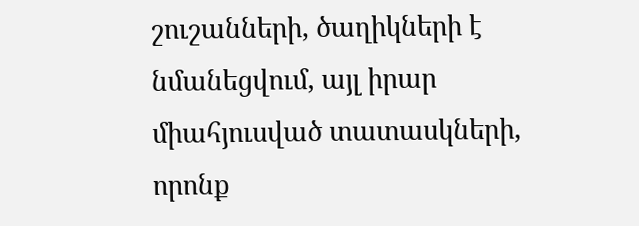շուշանների, ծաղիկների է նմանեցվում, այլ իրար միահյուսված տատասկների, որոնք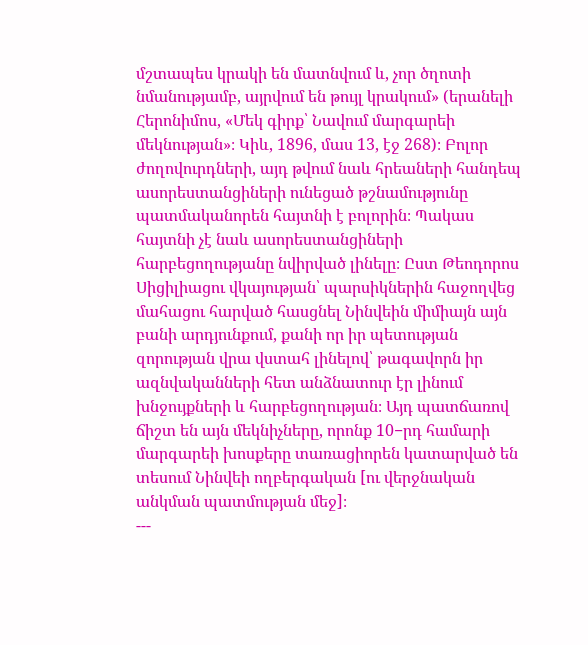մշտապես կրակի են մատնվում և, չոր ծղոտի նմանությամբ, այրվում են թույլ կրակում» (երանելի Հերոնիմոս, «Մեկ գիրք՝ Նավում մարգարեի մեկնության»։ Կիև, 1896, մաս 13, էջ 268)։ Բոլոր ժողովուրդների, այդ թվում նաև հրեաների հանդեպ ասորեստանցիների ունեցած թշնամությունը պատմականորեն հայտնի է բոլորին։ Պակաս հայտնի չէ նաև ասորեստանցիների հարբեցողությանը նվիրված լինելը։ Ըստ Թեոդորոս Սիցիլիացու վկայության՝ պարսիկներին հաջողվեց մահացու հարված հասցնել Նինվեին միմիայն այն բանի արդյունքում, քանի որ իր պետության զորության վրա վստահ լինելով՝ թագավորն իր ազնվականների հետ անձնատուր էր լինում խնջույքների և հարբեցողության։ Այդ պատճառով ճիշտ են այն մեկնիչները, որոնք 10−րդ համարի մարգարեի խոսքերը տառացիորեն կատարված են տեսում Նինվեի ողբերգական [ու վերջնական անկման պատմության մեջ]։
---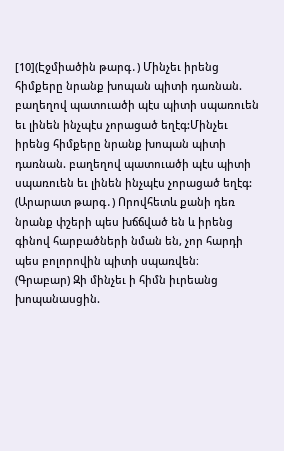[10](Էջմիածին թարգ․) Մինչեւ իրենց հիմքերը նրանք խոպան պիտի դառնան. բաղեղով պատուածի պէս պիտի սպառուեն եւ լինեն ինչպէս չորացած եղէգ:Մինչեւ իրենց հիմքերը նրանք խոպան պիտի դառնան. բաղեղով պատուածի պէս պիտի սպառուեն եւ լինեն ինչպէս չորացած եղէգ:
(Արարատ թարգ․) Որովհետև քանի դեռ նրանք փշերի պես խճճված են և իրենց գինով հարբածների նման են, չոր հարդի պես բոլորովին պիտի սպառվեն։
(Գրաբար) Զի մինչեւ ի հիմն իւրեանց խոպանասցին.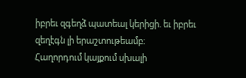իբրեւ զգեղձ պատեալ կերիցի. եւ իբրեւ զեղէգն լի երաշտութեամբ։
Հաղորդում կայքում սխալի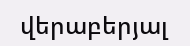վերաբերյալ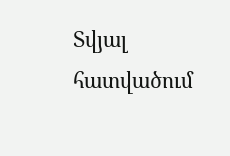Տվյալ հատվածում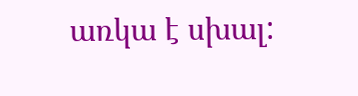առկա է սխալ: